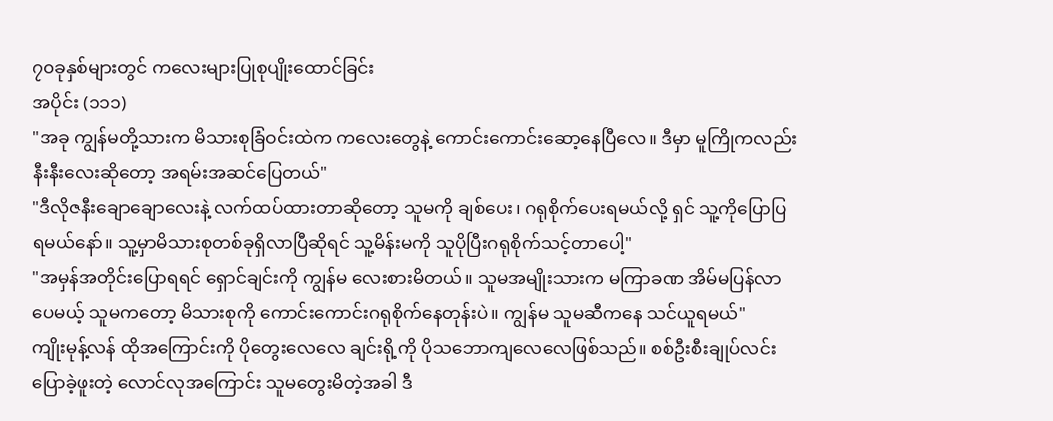၇၀ခုနှစ်များတွင် ကလေးများပြုစုပျိုးထောင်ခြင်း
အပိုင်း (၁၁၁)
"အခု ကျွန်မတို့သားက မိသားစုခြံဝင်းထဲက ကလေးတွေနဲ့ ကောင်းကောင်းဆော့နေပြီလေ။ ဒီမှာ မူကြိုကလည်း နီးနီးလေးဆိုတော့ အရမ်းအဆင်ပြေတယ်"
"ဒီလိုဇနီးချောချောလေးနဲ့ လက်ထပ်ထားတာဆိုတော့ သူမကို ချစ်ပေး၊ ဂရုစိုက်ပေးရမယ်လို့ ရှင် သူ့ကိုပြောပြရမယ်နော်။ သူ့မှာမိသားစုတစ်ခုရှိလာပြီဆိုရင် သူ့မိန်းမကို သူပိုပြီးဂရုစိုက်သင့်တာပေါ့"
"အမှန်အတိုင်းပြောရရင် ရှောင်ချင်းကို ကျွန်မ လေးစားမိတယ်။ သူမအမျိုးသားက မကြာခဏ အိမ်မပြန်လာပေမယ့် သူမကတော့ မိသားစုကို ကောင်းကောင်းဂရုစိုက်နေတုန်းပဲ။ ကျွန်မ သူမဆီကနေ သင်ယူရမယ်"
ကျိုးမုန့်လန် ထိုအကြောင်းကို ပိုတွေးလေလေ ချင်းရို့ကို ပိုသဘောကျလေလေဖြစ်သည်။ စစ်ဦးစီးချုပ်လင်း ပြောခဲ့ဖူးတဲ့ လောင်လုအကြောင်း သူမတွေးမိတဲ့အခါ ဒီ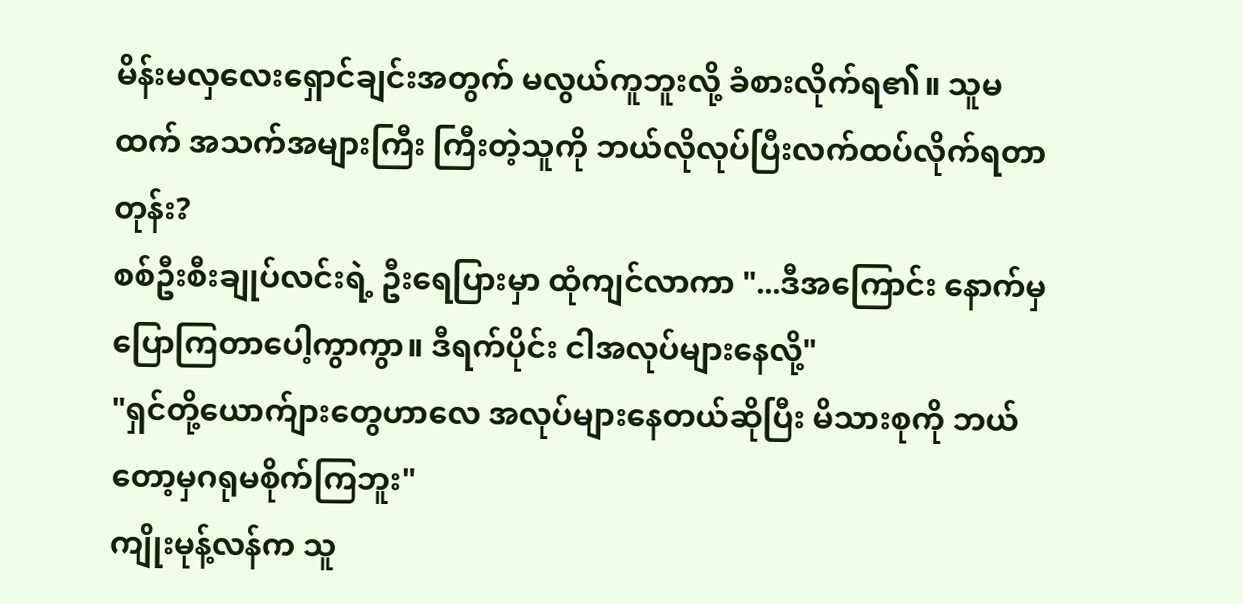မိန်းမလှလေးရှောင်ချင်းအတွက် မလွယ်ကူဘူးလို့ ခံစားလိုက်ရ၏။ သူမထက် အသက်အများကြီး ကြီးတဲ့သူကို ဘယ်လိုလုပ်ပြီးလက်ထပ်လိုက်ရတာတုန်း?
စစ်ဦးစီးချုပ်လင်းရဲ့ ဦးရေပြားမှာ ထုံကျင်လာကာ "...ဒီအကြောင်း နောက်မှပြောကြတာပေါ့ကွာကွာ။ ဒီရက်ပိုင်း ငါအလုပ်များနေလို့"
"ရှင်တို့ယောက်ျားတွေဟာလေ အလုပ်များနေတယ်ဆိုပြီး မိသားစုကို ဘယ်တော့မှဂရုမစိုက်ကြဘူး"
ကျိုးမုန့်လန်က သူ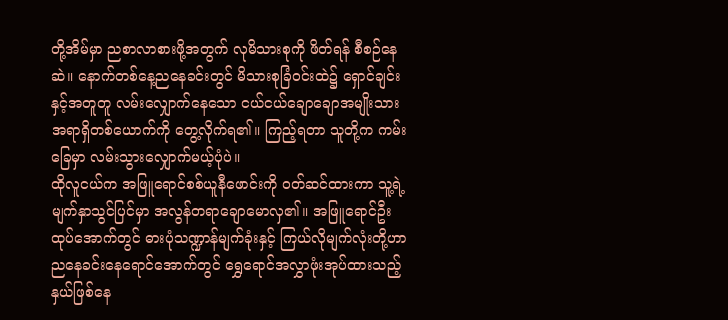တို့အိမ်မှာ ညစာလာစားဖို့အတွက် လုမိသားစုကို ဖိတ်ရန် စီစဉ်နေဆဲ။ နောက်တစ်နေ့ညနေခင်းတွင် မိသားစုခြံဝင်းထဲ၌ ရှောင်ချင်းနှင့်အတူတူ လမ်းလျှောက်နေသော ငယ်ငယ်ချောချောအမျိုးသားအရာရှိတစ်ယောက်ကို တွေ့လိုက်ရ၏။ ကြည့်ရတာ သူတို့က ကမ်းခြေမှာ လမ်းသွားလျှောက်မယ့်ပုံပဲ။
ထိုလူငယ်က အဖြူရောင်စစ်ယူနီဖောင်းကို ဝတ်ဆင်ထားကာ သူ့ရဲ့မျက်နှာသွင်ပြင်မှာ အလွန်တရာချောမောလှ၏။ အဖြူရောင်ဦးထုပ်အောက်တွင် ဓားပုံသဏ္ဍာန်မျက်ခုံးနှင့် ကြယ်လိုမျက်လုံးတို့ဟာ ညနေခင်းနေရောင်အောက်တွင် ရွှေရောင်အလွှာဖုံးအုပ်ထားသည့်နှယ်ဖြစ်နေ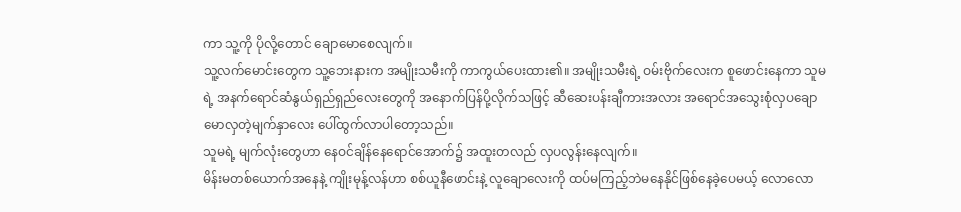ကာ သူ့ကို ပိုလို့တောင် ချောမောစေလျက်။
သူ့လက်မောင်းတွေက သူ့ဘေးနားက အမျိုးသမီးကို ကာကွယ်ပေးထား၏။ အမျိုးသမီးရဲ့ ဝမ်းဗိုက်လေးက စူဖောင်းနေကာ သူမရဲ့ အနက်ရောင်ဆံနွယ်ရှည်ရှည်လေးတွေကို အနောက်ပြန်ပို့လိုက်သဖြင့် ဆီဆေးပန်းချီကားအလား အရောင်အသွေးစုံလှပချောမောလှတဲ့မျက်နှာလေး ပေါ်ထွက်လာပါတော့သည်။
သူမရဲ့ မျက်လုံးတွေဟာ နေဝင်ချိန်နေရောင်အောက်၌ အထူးတလည် လှပလွန်းနေလျက်။
မိန်းမတစ်ယောက်အနေနဲ့ ကျိုးမုန့်လန်ဟာ စစ်ယူနီဖောင်းနဲ့ လူချောလေးကို ထပ်မကြည့်ဘဲမနေနိုင်ဖြစ်နေခဲ့ပေမယ့် လောလော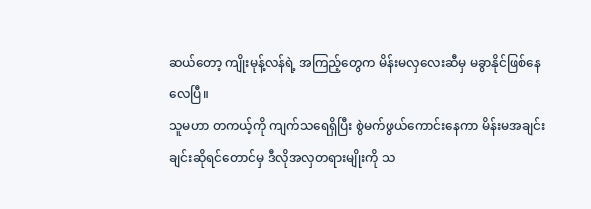ဆယ်တော့ ကျိုးမုန့်လန်ရဲ့ အကြည့်တွေက မိန်းမလှလေးဆီမှ မခွာနိုင်ဖြစ်နေလေပြီ။
သူမဟာ တကယ့်ကို ကျက်သရေရှိပြီး စွဲမက်ဖွယ်ကောင်းနေကာ မိန်းမအချင်းချင်းဆိုရင်တောင်မှ ဒီလိုအလှတရားမျိုးကို သ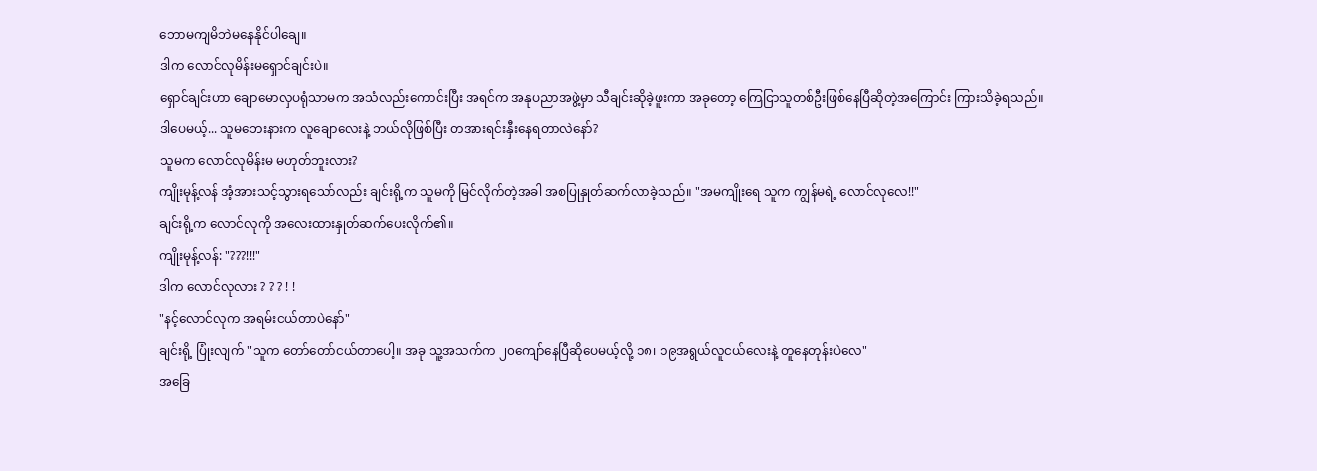ဘောမကျမိဘဲမနေနိုင်ပါချေ။
ဒါက လောင်လုမိန်းမရှောင်ချင်းပဲ။
ရှောင်ချင်းဟာ ချောမောလှပရုံသာမက အသံလည်းကောင်းပြီး အရင်က အနုပညာအဖွဲ့မှာ သီချင်းဆိုခဲ့ဖူးကာ အခုတော့ ကြေငြာသူတစ်ဦးဖြစ်နေပြီဆိုတဲ့အကြောင်း ကြားသိခဲ့ရသည်။
ဒါပေမယ့်... သူမဘေးနားက လူချောလေးနဲ့ ဘယ်လိုဖြစ်ပြီး တအားရင်းနှီးနေရတာလဲနော်?
သူမက လောင်လုမိန်းမ မဟုတ်ဘူးလား?
ကျိုးမုန့်လန် အံ့အားသင့်သွားရသော်လည်း ချင်းရို့က သူမကို မြင်လိုက်တဲ့အခါ အစပြုနှုတ်ဆက်လာခဲ့သည်။ "အမကျိုးရေ သူက ကျွန်မရဲ့ လောင်လုလေ!!"
ချင်းရို့က လောင်လုကို အလေးထားနှုတ်ဆက်ပေးလိုက်၏။
ကျိုးမုန့်လန်: "???!!!"
ဒါက လောင်လုလား ? ? ? ! !
"နင့်လောင်လုက အရမ်းငယ်တာပဲနော်"
ချင်းရို့ ပြုံးလျက် "သူက တော်တော်ငယ်တာပေါ့။ အခု သူ့အသက်က ၂၀ကျော်နေပြီဆိုပေမယ့်လို့ ၁၈၊ ၁၉အရွယ်လူငယ်လေးနဲ့ တူနေတုန်းပဲလေ"
အခြေ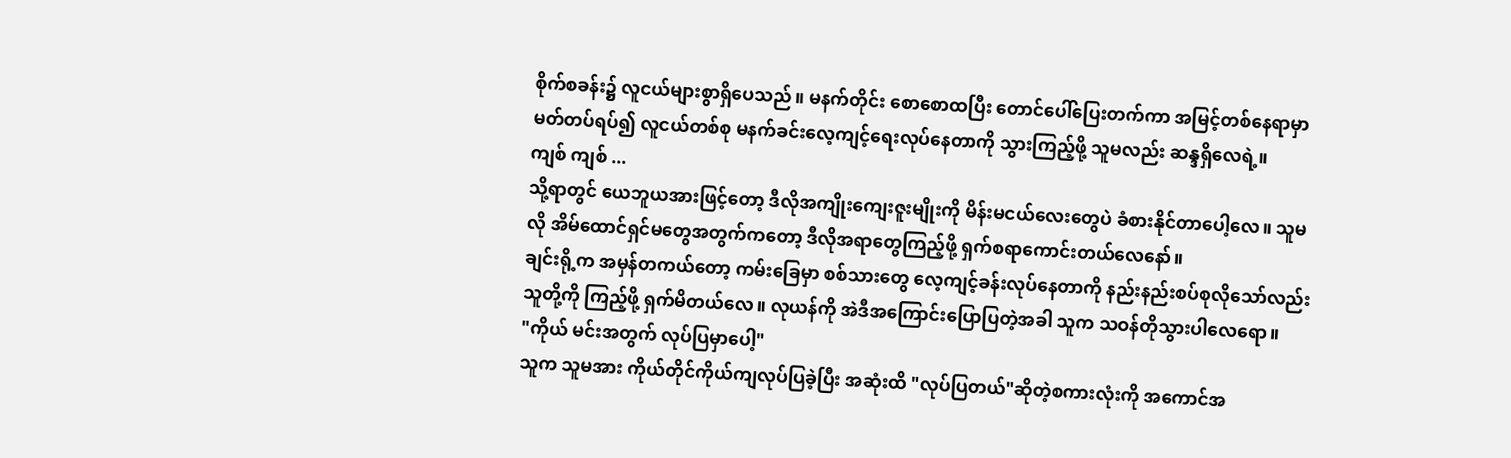စိုက်စခန်း၌ လူငယ်များစွာရှိပေသည်။ မနက်တိုင်း စောစောထပြီး တောင်ပေါ်ပြေးတက်ကာ အမြင့်တစ်နေရာမှာ မတ်တပ်ရပ်၍ လူငယ်တစ်စု မနက်ခင်းလေ့ကျင့်ရေးလုပ်နေတာကို သွားကြည့်ဖို့ သူမလည်း ဆန္ဒရှိလေရဲ့။
ကျစ် ကျစ် ...
သို့ရာတွင် ယေဘူယအားဖြင့်တော့ ဒီလိုအကျိုးကျေးဇူးမျိုးကို မိန်းမငယ်လေးတွေပဲ ခံစားနိုင်တာပေါ့လေ။ သူမလို အိမ်ထောင်ရှင်မတွေအတွက်ကတော့ ဒီလိုအရာတွေကြည့်ဖို့ ရှက်စရာကောင်းတယ်လေနော်။
ချင်းရို့က အမှန်တကယ်တော့ ကမ်းခြေမှာ စစ်သားတွေ လေ့ကျင့်ခန်းလုပ်နေတာကို နည်းနည်းစပ်စုလိုသော်လည်း သူတို့ကို ကြည့်ဖို့ ရှက်မိတယ်လေ။ လုယန်ကို အဲဒီအကြောင်းပြောပြတဲ့အခါ သူက သဝန်တိုသွားပါလေရော။
"ကိုယ် မင်းအတွက် လုပ်ပြမှာပေါ့"
သူက သူမအား ကိုယ်တိုင်ကိုယ်ကျလုပ်ပြခဲ့ပြီး အဆုံးထိ "လုပ်ပြတယ်"ဆိုတဲ့စကားလုံးကို အကောင်အ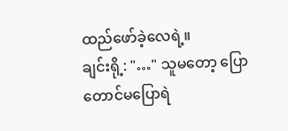ထည်ဖော်ခဲ့လေရဲ့။
ချင်းရို့: "…" သူမတော့ ပြောတောင်မပြောရဲ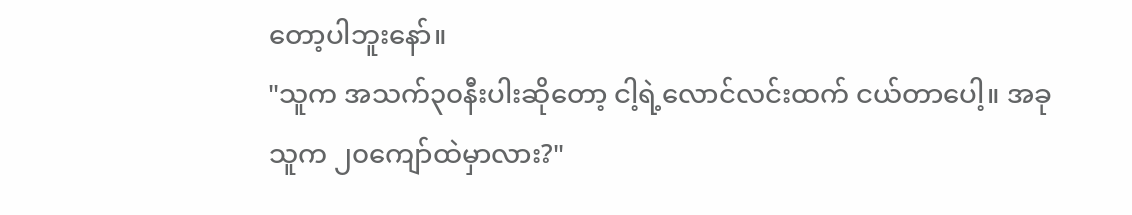တော့ပါဘူးနော်။
"သူက အသက်၃၀နီးပါးဆိုတော့ ငါ့ရဲ့လောင်လင်းထက် ငယ်တာပေါ့။ အခု သူက ၂၀ကျော်ထဲမှာလား?"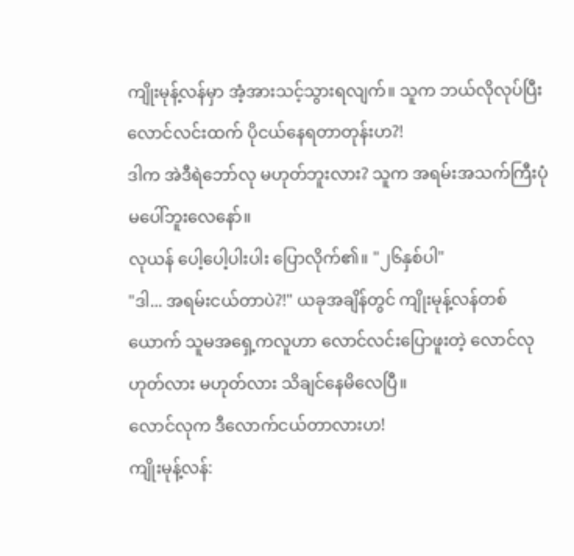ကျိုးမုန့်လန်မှာ အံ့အားသင့်သွားရလျက်။ သူက ဘယ်လိုလုပ်ပြီး လောင်လင်းထက် ပိုငယ်နေရတာတုန်းဟ?!
ဒါက အဲဒီရဲဘော်လု မဟုတ်ဘူးလား? သူက အရမ်းအသက်ကြီးပုံမပေါ်ဘူးလေနော်။
လုယန် ပေါ့ပေါ့ပါးပါး ပြောလိုက်၏။ "၂၆နှစ်ပါ"
"ဒါ... အရမ်းငယ်တာပဲ?!" ယခုအချိန်တွင် ကျိုးမုန့်လန်တစ်ယောက် သူမအရှေ့ကလူဟာ လောင်လင်းပြောဖူးတဲ့ လောင်လုဟုတ်လား မဟုတ်လား သိချင်နေမိလေပြီ။
လောင်လုက ဒီလောက်ငယ်တာလားဟ!
ကျိုးမုန့်လန်: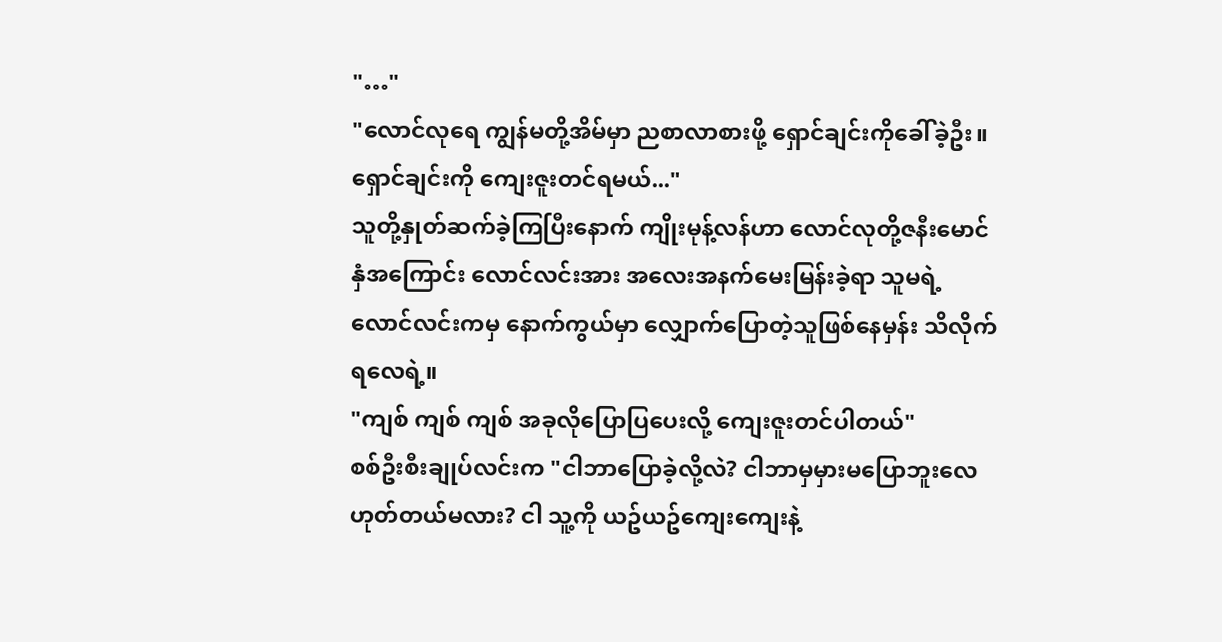"…"
"လောင်လုရေ ကျွန်မတို့အိမ်မှာ ညစာလာစားဖို့ ရှောင်ချင်းကိုခေါ်ခဲ့ဦး။ ရှောင်ချင်းကို ကျေးဇူးတင်ရမယ်..."
သူတို့နှုတ်ဆက်ခဲ့ကြပြီးနောက် ကျိုးမုန့်လန်ဟာ လောင်လုတို့ဇနီးမောင်နှံအကြောင်း လောင်လင်းအား အလေးအနက်မေးမြန်းခဲ့ရာ သူမရဲ့လောင်လင်းကမှ နောက်ကွယ်မှာ လျှောက်ပြောတဲ့သူဖြစ်နေမှန်း သိလိုက်ရလေရဲ့။
"ကျစ် ကျစ် ကျစ် အခုလိုပြောပြပေးလို့ ကျေးဇူးတင်ပါတယ်"
စစ်ဦးစီးချုပ်လင်းက "ငါဘာပြောခဲ့လို့လဲ? ငါဘာမှမှားမပြောဘူးလေ ဟုတ်တယ်မလား? ငါ သူ့ကို ယဥ်ယဥ်ကျေးကျေးနဲ့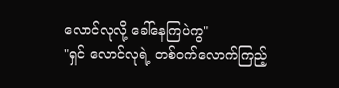လောင်လုလို့ ခေါ်နေကြပဲကွ"
"ရှင် လောင်လုရဲ့ တစ်ဝက်လောက်ကြည့်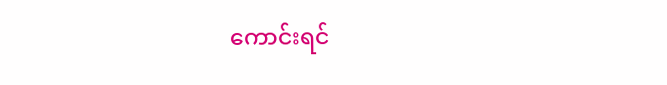ကောင်းရင်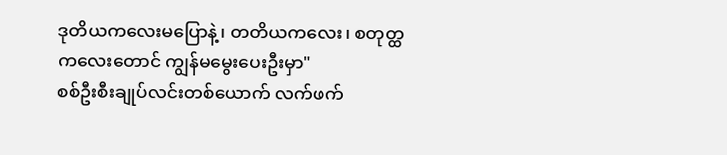ဒုတိယကလေးမပြောနဲ့၊ တတိယကလေး၊ စတုတ္ထကလေးတောင် ကျွန်မမွေးပေးဦးမှာ"
စစ်ဦးစီးချုပ်လင်းတစ်ယောက် လက်ဖက်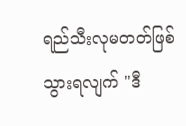ရည်သီးလုမတတ်ဖြစ်သွားရလျက် "ဒီ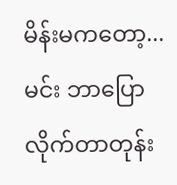မိန်းမကတော့... မင်း ဘာပြောလိုက်တာတုန်း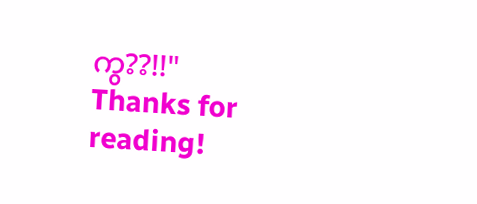ကွ??!!"
Thanks for reading!